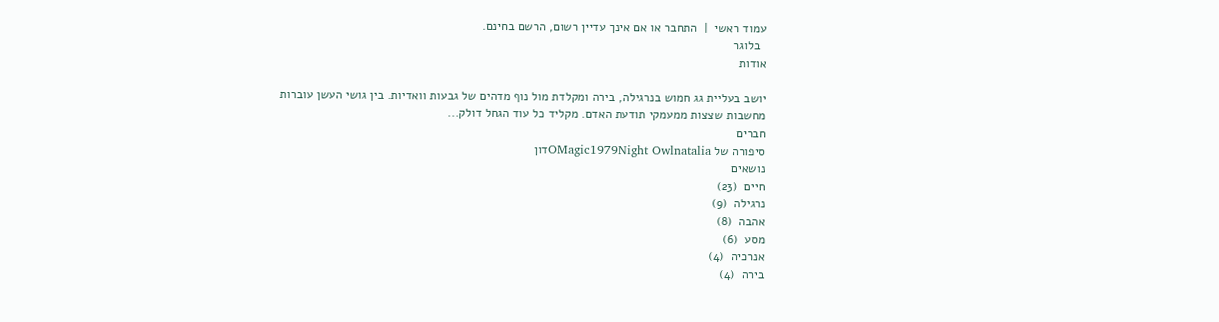עמוד ראשי  |  התחבר או אם אינך עדיין רשום, הרשם בחינם.
  בלוגר
אודות

יושב בעליית גג חמוש בנרגילה, בירה ומקלדת מול נוף מדהים של גבעות וואדיות. בין גושי העשן עוברות מחשבות שצצות ממעמקי תודעת האדם. מקליד כל עוד הגחל דולק...
חברים
סיפורה של OMagic1979Night Owlnataliaדון
נושאים
חיים  (23)
נרגילה  (9)
אהבה  (8)
מסע  (6)
אנרכיה  (4)
בירה  (4)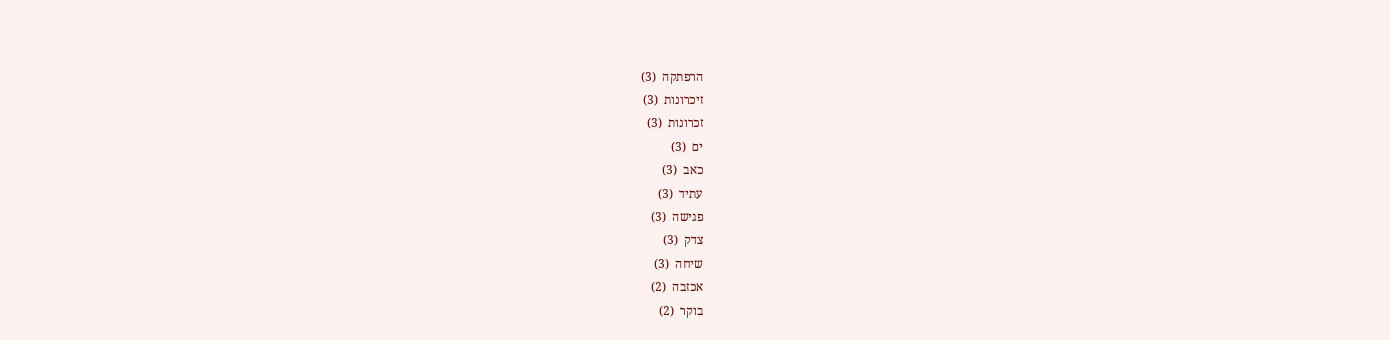הרפתקה  (3)
זיכרונות  (3)
זכרונות  (3)
ים  (3)
כאב  (3)
עתיד  (3)
פגישה  (3)
צדק  (3)
שיחה  (3)
אכזבה  (2)
בוקר  (2)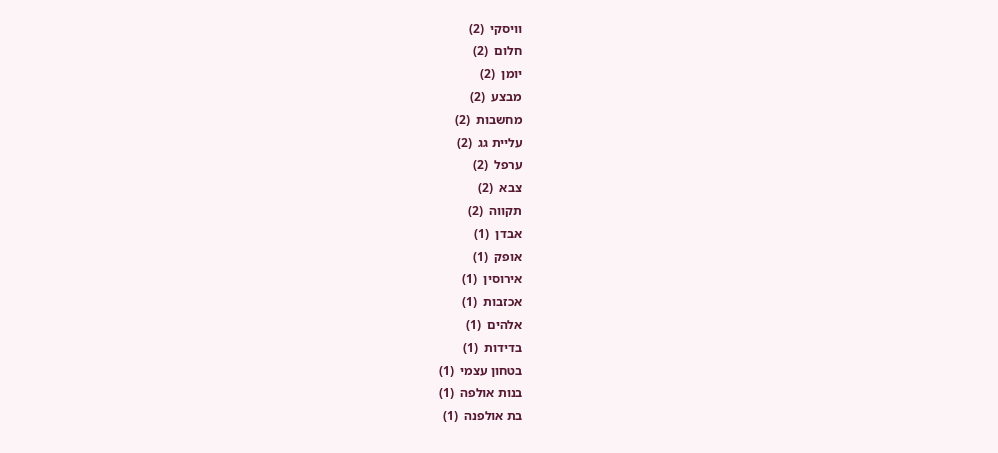וויסקי  (2)
חלום  (2)
יומן  (2)
מבצע  (2)
מחשבות  (2)
עליית גג  (2)
ערפל  (2)
צבא  (2)
תקווה  (2)
אבדן  (1)
אופק  (1)
אירוסין  (1)
אכזבות  (1)
אלהים  (1)
בדידות  (1)
בטחון עצמי  (1)
בנות אולפה  (1)
בת אולפנה  (1)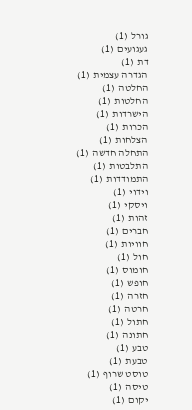גורל  (1)
געגועים  (1)
דת  (1)
הגדרה עצמית  (1)
החלטה  (1)
החלטות  (1)
הישרדות  (1)
הכרות  (1)
הצלחות  (1)
התחלה חדשה  (1)
התלבטות  (1)
התמודדות  (1)
וידוי  (1)
ויסקי  (1)
זהות  (1)
חברים  (1)
חוויות  (1)
חול  (1)
חומוס  (1)
חופש  (1)
חזרה  (1)
חרטה  (1)
חתול  (1)
חתונה  (1)
טבע  (1)
טבעת  (1)
טוסט שרוף  (1)
טיסה  (1)
יקום  (1)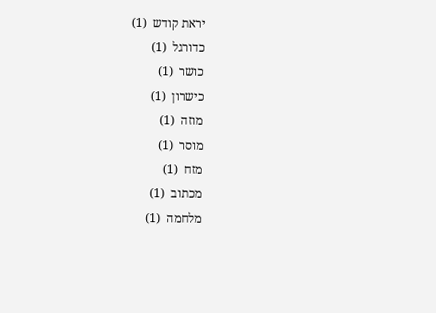יראת קודש  (1)
כדורגל  (1)
כושר  (1)
כישרון  (1)
מוזה  (1)
מוסר  (1)
מזח  (1)
מכתוב  (1)
מלחמה  (1)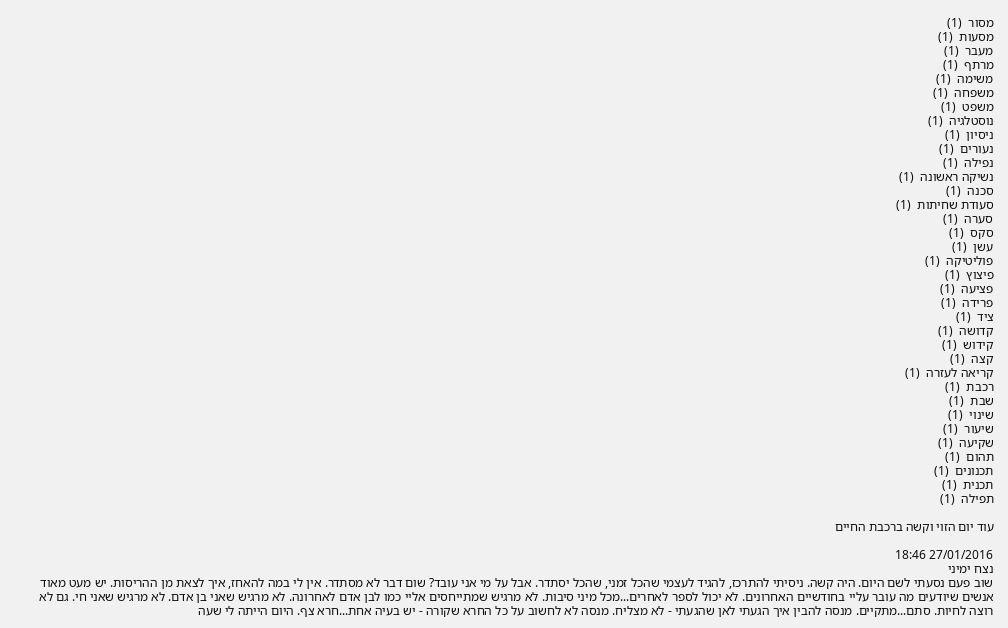מסור  (1)
מסעות  (1)
מעבר  (1)
מרתף  (1)
משימה  (1)
משפחה  (1)
משפט  (1)
נוסטלגיה  (1)
ניסיון  (1)
נעורים  (1)
נפילה  (1)
נשיקה ראשונה  (1)
סכנה  (1)
סעודת שחיתות  (1)
סערה  (1)
סקס  (1)
עשן  (1)
פוליטיקה  (1)
פיצוץ  (1)
פציעה  (1)
פרידה  (1)
ציד  (1)
קדושה  (1)
קידוש  (1)
קצה  (1)
קריאה לעזרה  (1)
רכבת  (1)
שבת  (1)
שינוי  (1)
שיעור  (1)
שקיעה  (1)
תהום  (1)
תכנונים  (1)
תכנית  (1)
תפילה  (1)

עוד יום הזוי וקשה ברכבת החיים

27/01/2016 18:46
נצח ימיני
שוב פעם נסעתי לשם היום. היה קשה. ניסיתי להתרכז, להגיד לעצמי שהכל זמני, שהכל יסתדר. אבל על מי אני עובד? שום דבר לא מסתדר. אין לי במה להאחז, איך לצאת מן ההריסות. יש מעט מאוד אנשים שיודעים מה עובר עליי בחודשיים האחרונים. לא יכול לספר לאחרים...מכל מיני סיבות. לא מרגיש שמתייחסים אליי כמו לבן אדם לאחרונה. לא מרגיש שאני בן אדם. לא מרגיש שאני חי. גם לא רוצה לחיות. סתם...מתקיים. מנסה להבין איך הגעתי לאן שהגעתי - לא מצליח. מנסה לא לחשוב על כל החרא שקורה - יש בעיה אחת...חרא צף. היום הייתה לי שעה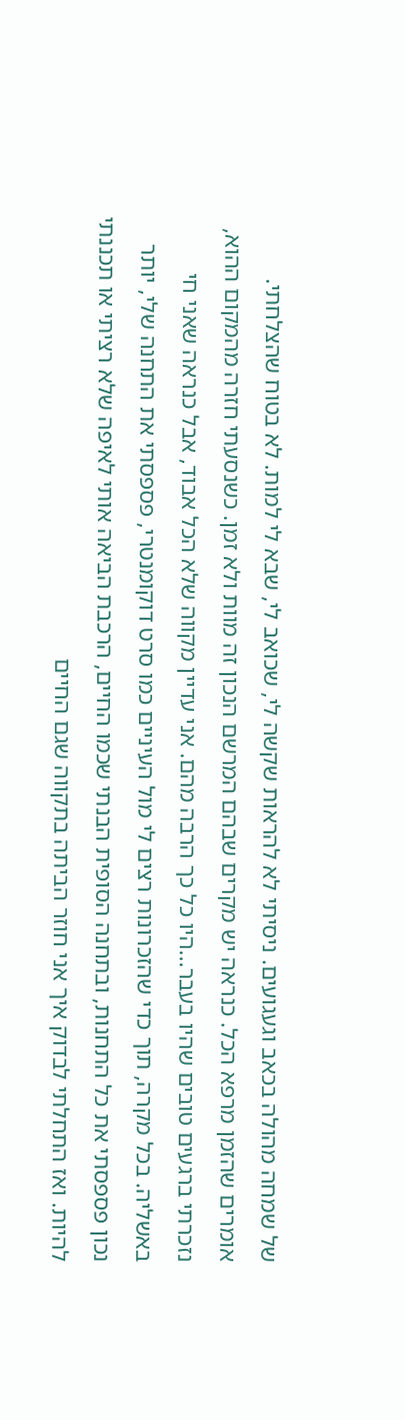של שמחה מהולה בכאב וגעגועים. ניסיתי לא להראות שקשה לי, שכואב לי, שבא לי למות. לא בטוח שהצלחתי. אומרים שהזמן מרפא הכל. כנראה יש מקרים שבהם המרשם הנכון זה מוות ולא זמן. כשנסעתי חזרה מהמקום ההוא, נזכרתי ברגעים טובים שהיו בעבר...היו כל כך הרבה מהם. אני עדיין מקווה שלא הכל אבוד, אבל כנראה שאני חי באשליה. בכל מקרה, תוך כדי שהזכרונות רצים לי מול העיניים כמו סרט דוקומנטרי, פספסתי את התחנה שלי, יותר נכון פספסתי את כל התחנות, ובתחנה הסופית הבנתי שכמו החיים, הרכבת הביאה אותי לאיפה שלא רציתי או תכננתי להיות. ואז התחלתי לבדוק איך אני חוזר הביתה בתקווה שגם החיים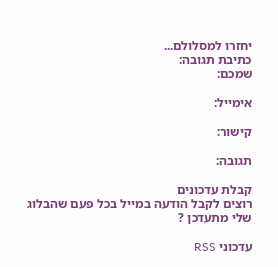יחזרו למסלולם...
כתיבת תגובה:
שמכם:

אימייל:

קישור:

תגובה:

קבלת עדכונים
רוצים לקבל הודעה במייל בכל פעם שהבלוג שלי מתעדכן ?

עדכוני RSS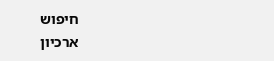חיפוש
ארכיון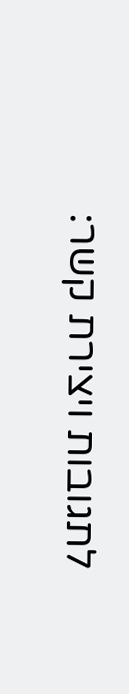לתגובות ויצירת קשר: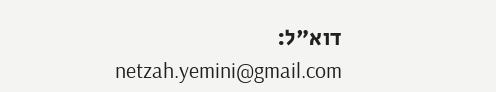דוא"ל:
netzah.yemini@gmail.com